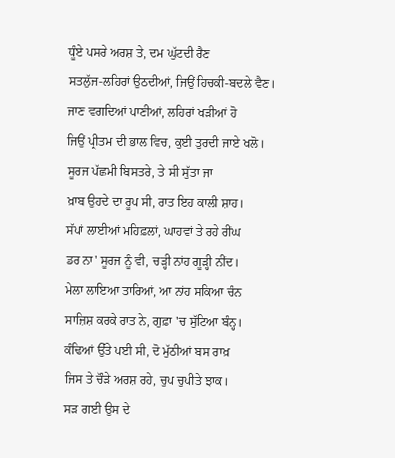ਧੂੰਏ ਪਸਰੇ ਅਰਸ਼ ਤੇ, ਦਮ ਘੁੱਟਦੀ ਰੈਣ
ਸਤਲੁੱਜ-ਲਹਿਰਾਂ ਉਠਦੀਆਂ, ਜਿਉਂ ਹਿਚਕੀ-ਬਦਲੇ ਵੈਣ।
ਜਾਣ ਵਗਦਿਆਂ ਪਾਣੀਆਂ, ਲਹਿਰਾਂ ਖੜੀਆਂ ਹੋ
ਜਿਉਂ ਪ੍ਰੀਤਮ ਦੀ ਭਾਲ ਵਿਚ, ਕੁਈ ਤੁਰਦੀ ਜਾਏ ਖਲੋ।
ਸੂਰਜ ਪੱਛਮੀ ਬਿਸਤਰੇ, ਤੇ ਸੀ ਸੁੱਤਾ ਜਾ
ਖ਼ਾਬ ਉਹਦੇ ਦਾ ਰੂਪ ਸੀ, ਰਾਤ ਇਹ ਕਾਲੀ ਸ਼ਾਹ।
ਸੱਪਾਂ ਲਾਈਆਂ ਮਹਿਫ਼ਲਾਂ, ਘਾਹਵਾਂ ਤੇ ਰਹੇ ਰੀਂਘ
ਡਰ ਨਾ' ਸੂਰਜ ਨੂੰ ਵੀ, ਚੜ੍ਹੀ ਨਾਂਹ ਗੂੜ੍ਹੀ ਨੀਂਦ।
ਮੇਲਾ ਲਾਇਆ ਤਾਰਿਆਂ, ਆ ਨਾਂਹ ਸਕਿਆ ਚੰਨ
ਸਾਜ਼ਿਸ਼ ਕਰਕੇ ਰਾਤ ਨੇ, ਗੁਫ਼ਾ 'ਚ ਸੁੱਟਿਆ ਬੰਨ੍ਹ।
ਕੰਢਿਆਂ ਉੱਤੇ ਪਈ ਸੀ, ਦੋ ਮੁੱਠੀਆਂ ਬਸ ਰਾਖ਼
ਜਿਸ ਤੇ ਚੌੜੇ ਅਰਸ਼ ਰਹੇ, ਚੁਪ ਚੁਪੀਤੇ ਝਾਕ।
ਸੜ ਗਈ ਉਸ ਦੇ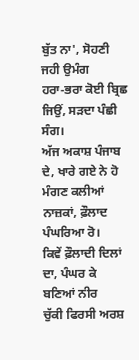ਬੁੱਤ ਨਾ', ਸੋਹਣੀ ਜਹੀ ਉਮੰਗ
ਹਰਾ-ਭਰਾ ਕੋਈ ਬ੍ਰਿਛ ਜਿਉਂ, ਸੜਦਾ ਪੰਛੀ ਸੰਗ।
ਅੱਜ ਅਕਾਸ਼ ਪੰਜਾਬ ਦੇ, ਖਾਰੇ ਗਏ ਨੇ ਹੋ
ਮੰਗਣ ਕਲੀਆਂ ਨਾਜ਼ਕਾਂ, ਫ਼ੌਲਾਦ ਪੰਘਰਿਆ ਰੋ।
ਕਿਵੇਂ ਫ਼ੌਲਾਦੀ ਦਿਲਾਂ ਦਾ, ਪੰਘਰ ਕੇ ਬਣਿਆਂ ਨੀਰ
ਚੁੱਕੀ ਫਿਰਸੀ ਅਰਸ਼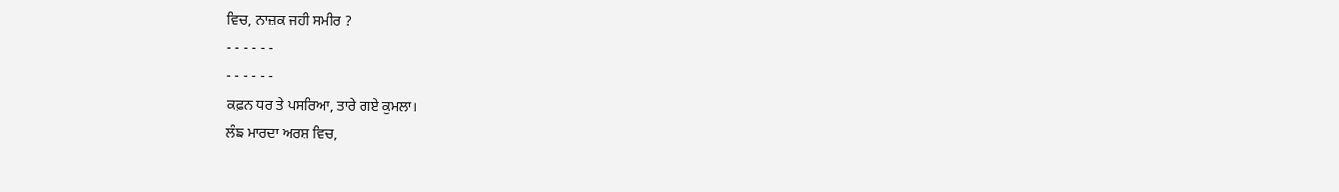ਵਿਚ, ਨਾਜ਼ਕ ਜਹੀ ਸਮੀਰ ?
- - - - - -
- - - - - -
ਕਫ਼ਨ ਧਰ ਤੇ ਪਸਰਿਆ, ਤਾਰੇ ਗਏ ਕੁਮਲਾ।
ਲੰਙ ਮਾਰਦਾ ਅਰਸ਼ ਵਿਚ,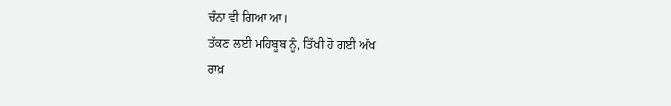ਚੰਨਾ ਵੀ ਗਿਆ ਆ।
ਤੱਕਣ ਲਈ ਮਹਿਬੂਬ ਨੂੰ, ਤਿੱਖੀ ਹੋ ਗਈ ਅੱਖ
ਰਾਖ਼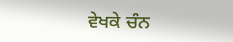ਵੇਖਕੇ ਚੰਨ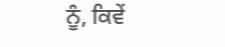ਨੂੰ, ਕਿਵੇਂ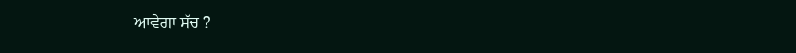ਆਵੇਗਾ ਸੱਚ ?